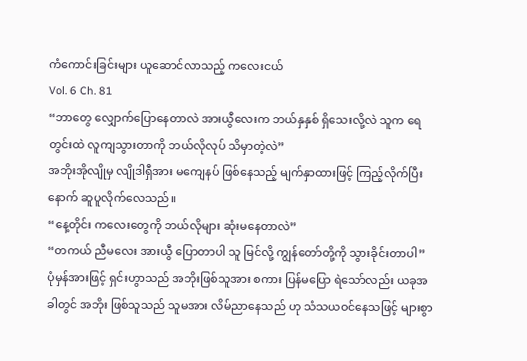ကံကောင်းခြင်းများ ယူဆောင်လာသည့် ကလေးငယ်
Vol. 6 Ch. 81
“ဘာတွေ လျှောက်ပြောနေတာလဲ အားယွီလေးက ဘယ်နှနှစ် ရှိသေးလို့လဲ သူက ရေတွင်းထဲ လူကျသွားတာကို ဘယ်လိုလုပ် သိမှာတဲ့လဲ”
အဘိုးအိုလျိုမှ လျိုဒါရှီအား မကျေနပ် ဖြစ်နေသည့် မျက်နှာထားဖြင့် ကြည့်လိုက်ပြီးနောက် ဆူပူလိုက်လေသည်။
“နေ့တိုင်း ကလေးတွေကို ဘယ်လိုများ ဆုံးမနေတာလဲ”
“တကယ် ညီမလေး အားယွီ ပြောတာပါ သူ မြင်လို့ ကျွန်တော်တို့ကို သွားခိုင်းတာပါ”
ပုံမှန်အားဖြင့် ရှင်းဟွာသည် အဘိုးဖြစ်သူအား စကား ပြန်မပြော ရဲသော်လည်း ယခုအခါတွင် အဘိုး ဖြစ်သူသည် သူမအား လိမ်ညာနေသည် ဟု သံသယဝင်နေသဖြင့် များစွာ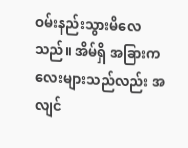ဝမ်းနည်းသွားမိလေသည်။ အိမ်ရှိ အခြားကလေးများသည်လည်း အလျင်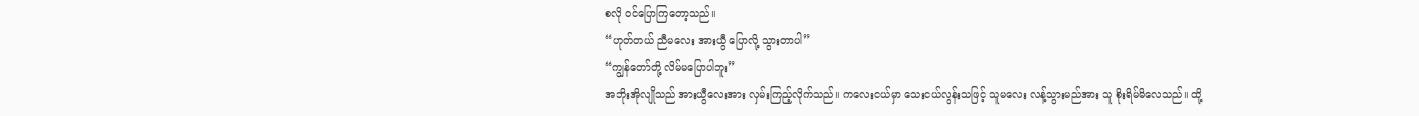စလို ဝင်ပြောကြတော့သည်။
“ဟုတ်တယ် ညီမလေး အားယွီ ပြောလို့ သွားတာပါ”
“ကျွန်တော်တို့ လိမ်မပြောပါဘူး”
အဘိုးအိုလျိုသည် အားယွီလေးအား လှမ်းကြည့်လိုက်သည်။ ကလေးငယ်မှာ သေးငယ်လွန်းသဖြင့် သူမလေး လန့်သွားမည်အား သူ စိုးရိမ်မိလေသည်။ ထို့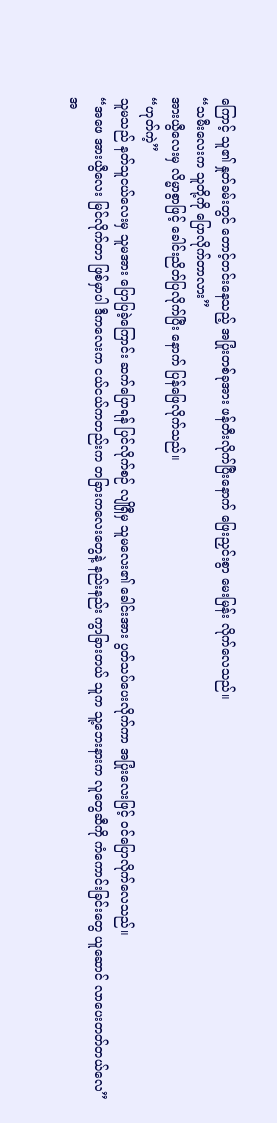ကြောင့် သူ၏ နှုတ်ခမ်းတွင် တောင့်တင်းနေသည့် အပြုံးတစ်ခုအား ဖန်တီးလိုက်ပြီးနောက် ဖြေးညှင်းစွာ မေးမြန်း လိုက်လေသည်။
“သမီးလေးက သူတို့ကို ပြောလိုက်တာလား”
အားယွီလေးမှ လိမ္မာစွာဖြင့် ခေါင်းညိတ်ပြလိုက်ပြီး နောက် ပြန်ဖြေလိုက်သည်။
“ဟုတ်ကဲ့”
သူမသည် နတ်သူငယ်လေးမှ သူမအား ပြောပြခဲ့ကြောင်း ဆက်ပြောရန် ပြင်လိုက်စဉ် လျိုရှီမှ သူမလေး၏ ခေါင်းအား ပွတ်သပ်ပေးလိုက်ကာ အပြုံးလေးဖြင့် ဝင်ပြောလိုက်လေသည်။
“အဖေ အားယွီလေး မြင်လိုက်တာ ဖြစ်မှာပါ ဒီကလေးက ငယ်ငယ်ကတည်းက တခြားကလေးတွေနဲ့ နည်းနည်း ကွာခြားတယ် သူက သူ့ဘေးနားက လူတွေဆီကို ကံကောင်းခြင်းတွေ ယူဆောင် လာပေးတတ်တယ်လေ”
အ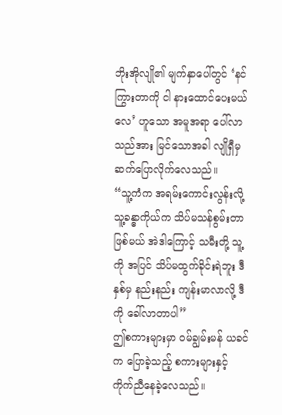ဘိုးအိုလျို၏ မျက်နှာပေါ်တွင် ‘နင် ကြွားတာကို ငါ နားထောင်ပေးမယ်လေ’ ဟူသော အမူအရာ ပေါ်လာသည်အား မြင်သောအခါ လျိုရှီမှ ဆက်ပြောလိုက်လေသည်။
“သူ့ကံက အရမ်းကောင်းလွန်းလို့ သူ့ခန္ဓာကိုယ်က သိပ်မသန်စွမ်းတာ ဖြစ်မယ် အဲဒါကြောင့် သမီးတို့ သူ့ကို အပြင် သိပ်မထွက်ခိုင်းရဲဘူး ဒီနှစ်မှ နည်းနည်း ကျန်းမာလာလို့ ဒီကို ခေါ်လာတာပါ”
ဤစကားများမှာ ဝမ်ချွမ်းမန် ယခင်က ပြောခဲ့သည့် စကားများနှင့် ကိုက်ညီနေခဲ့လေသည်။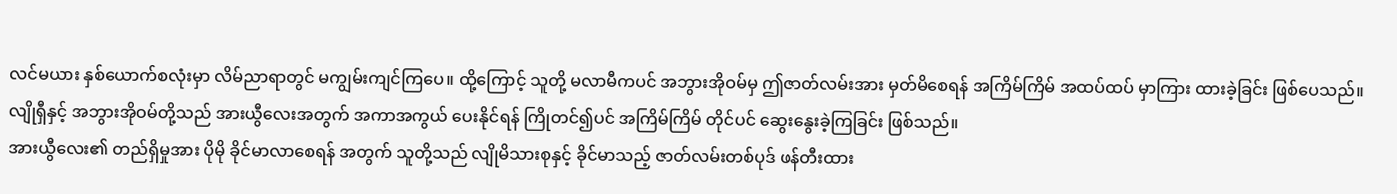လင်မယား နှစ်ယောက်စလုံးမှာ လိမ်ညာရာတွင် မကျွမ်းကျင်ကြပေ။ ထို့ကြောင့် သူတို့ မလာမီကပင် အဘွားအိုဝမ်မှ ဤဇာတ်လမ်းအား မှတ်မိစေရန် အကြိမ်ကြိမ် အထပ်ထပ် မှာကြား ထားခဲ့ခြင်း ဖြစ်ပေသည်။ လျိုရှီနှင့် အဘွားအိုဝမ်တို့သည် အားယွီလေးအတွက် အကာအကွယ် ပေးနိုင်ရန် ကြိုတင်၍ပင် အကြိမ်ကြိမ် တိုင်ပင် ဆွေးနွေးခဲ့ကြခြင်း ဖြစ်သည်။
အားယွီလေး၏ တည်ရှိမှုအား ပိုမို ခိုင်မာလာစေရန် အတွက် သူတို့သည် လျိုမိသားစုနှင့် ခိုင်မာသည့် ဇာတ်လမ်းတစ်ပုဒ် ဖန်တီးထား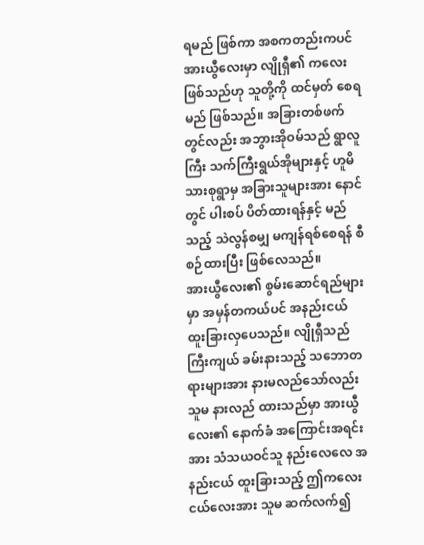ရမည် ဖြစ်ကာ အစကတည်းကပင် အားယွီလေးမှာ လျိုရှီ၏ ကလေးဖြစ်သည်ဟု သူတို့ကို ထင်မှတ် စေရမည် ဖြစ်သည်။ အခြားတစ်ဖက်တွင်လည်း အဘွားအိုဝမ်သည် ရွာလူကြီး သက်ကြီးရွယ်အိုများနှင့် ဟူမိသားစုရွာမှ အခြားသူများအား နောင်တွင် ပါးစပ် ပိတ်ထားရန်နှင့် မည်သည့် သဲလွန်စမျှ မကျန်ရစ်စေရန် စီစဉ်ထားပြီး ဖြစ်လေသည်။
အားယွီလေး၏ စွမ်းဆောင်ရည်များမှာ အမှန်တကယ်ပင် အနည်းငယ် ထူးခြားလှပေသည်။ လျိုရှီသည် ကြီးကျယ် ခမ်းနားသည့် သဘောတရားများအား နားမလည်သော်လည်း သူမ နားလည် ထားသည်မှာ အားယွီလေး၏ နောက်ခံ အကြောင်းအရင်းအား သံသယဝင်သူ နည်းလေလေ အနည်းငယ် ထူးခြားသည့် ဤကလေးငယ်လေးအား သူမ ဆက်လက်၍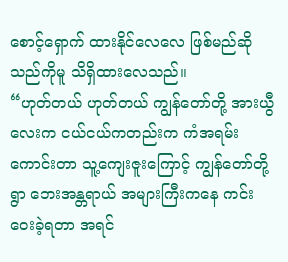စောင့်ရှောက် ထားနိုင်လေလေ ဖြစ်မည်ဆိုသည်ကိုမူ သိရှိထားလေသည်။
“ဟုတ်တယ် ဟုတ်တယ် ကျွန်တော်တို့ အားယွီလေးက ငယ်ငယ်ကတည်းက ကံအရမ်းကောင်းတာ သူ့ကျေးဇူးကြောင့် ကျွန်တော်တို့ရွာ ဘေးအန္တရာယ် အများကြီးကနေ ကင်းဝေးခဲ့ရတာ အရင်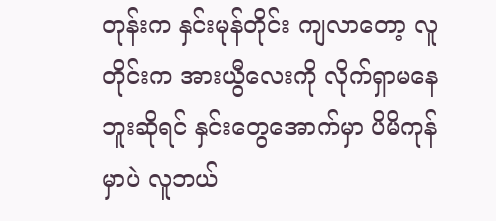တုန်းက နှင်းမုန်တိုင်း ကျလာတော့ လူတိုင်းက အားယွီလေးကို လိုက်ရှာမနေဘူးဆိုရင် နှင်းတွေအောက်မှာ ပိမိကုန်မှာပဲ လူဘယ်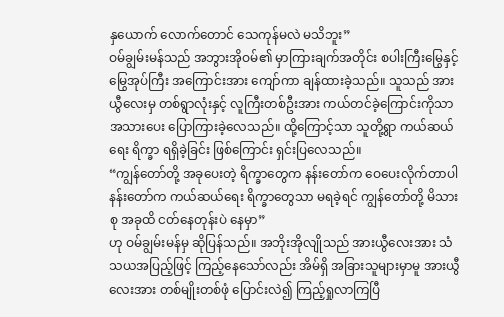နှယောက် လောက်တောင် သေကုန်မလဲ မသိဘူး”
ဝမ်ချွမ်းမန်သည် အဘွားအိုဝမ်၏ မှာကြားချက်အတိုင်း စပါးကြီးမြွေနှင့် မြွေအုပ်ကြီး အကြောင်းအား ကျော်ကာ ချန်ထားခဲ့သည်။ သူသည် အားယွီလေးမှ တစ်ရွာလုံးနှင့် လူကြီးတစ်ဦးအား ကယ်တင်ခဲ့ကြောင်းကိုသာ အသားပေး ပြောကြားခဲ့လေသည်။ ထို့ကြောင့်သာ သူတို့ရွာ ကယ်ဆယ်ရေး ရိက္ခာ ရရှိခဲ့ခြင်း ဖြစ်ကြောင်း ရှင်းပြလေသည်။
“ကျွန်တော်တို့ အခုပေးတဲ့ ရိက္ခာတွေက နန်းတော်က ဝေပေးလိုက်တာပါ နန်းတော်က ကယ်ဆယ်ရေး ရိက္ခာတွေသာ မရခဲ့ရင် ကျွန်တော်တို့ မိသားစု အခုထိ ငတ်နေတုန်းပဲ နေမှာ”
ဟု ဝမ်ချွမ်းမန်မှ ဆိုပြန်သည်။ အဘိုးအိုလျိုသည် အားယွီလေးအား သံသယအပြည့်ဖြင့် ကြည့်နေသော်လည်း အိမ်ရှိ အခြားသူများမှာမူ အားယွီလေးအား တစ်မျိုးတစ်ဖုံ ပြောင်းလဲ၍ ကြည့်ရှုလာကြပြီ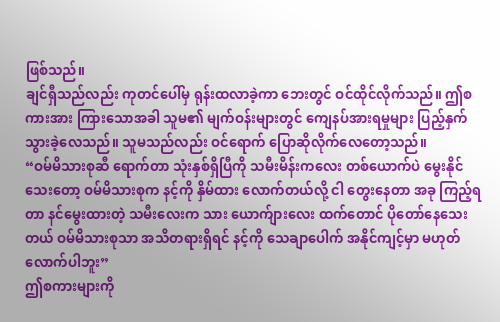ဖြစ်သည်။
ချင်ရှီသည်လည်း ကုတင်ပေါ်မှ ရုန်းထလာခဲ့ကာ ဘေးတွင် ဝင်ထိုင်လိုက်သည်။ ဤစကားအား ကြားသောအခါ သူမ၏ မျက်ဝန်းများတွင် ကျေနပ်အားရမှုများ ပြည့်နှက်သွားခဲ့လေသည်။ သူမသည်လည်း ဝင်ရောက် ပြောဆိုလိုက်လေတော့သည်။
“ဝမ်မိသားစုဆီ ရောက်တာ သုံးနှစ်ရှိပြီကို သမီးမိန်းကလေး တစ်ယောက်ပဲ မွေးနိုင်သေးတော့ ဝမ်မိသားစုက နင့်ကို နှိမ်ထား လောက်တယ်လို့ ငါ တွေးနေတာ အခု ကြည့်ရတာ နင်မွေးထားတဲ့ သမီးလေးက သား ယောက်ျားလေး ထက်တောင် ပိုတော်နေသေးတယ် ဝမ်မိသားစုသာ အသိတရားရှိရင် နင့်ကို သေချာပေါက် အနိုင်ကျင့်မှာ မဟုတ်လောက်ပါဘူး”
ဤစကားများကို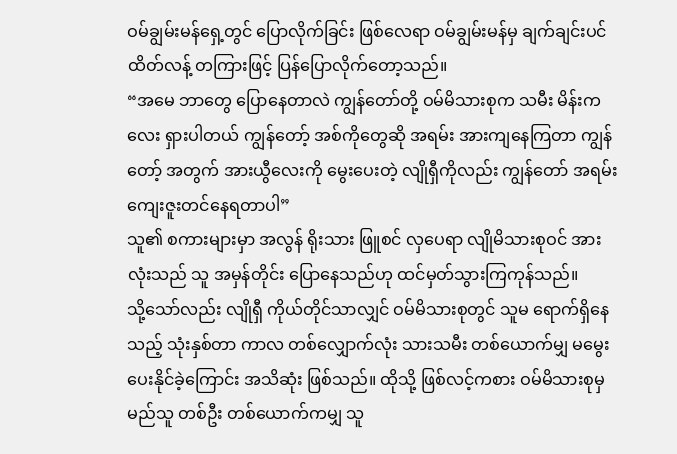ဝမ်ချွမ်းမန်ရှေ့တွင် ပြောလိုက်ခြင်း ဖြစ်လေရာ ဝမ်ချွမ်းမန်မှ ချက်ချင်းပင် ထိတ်လန့် တကြားဖြင့် ပြန်ပြောလိုက်တော့သည်။
“အမေ ဘာတွေ ပြောနေတာလဲ ကျွန်တော်တို့ ဝမ်မိသားစုက သမီး မိန်းကလေး ရှားပါတယ် ကျွန်တော့် အစ်ကိုတွေဆို အရမ်း အားကျနေကြတာ ကျွန်တော့် အတွက် အားယွီလေးကို မွေးပေးတဲ့ လျိုရှီကိုလည်း ကျွန်တော် အရမ်း ကျေးဇူးတင်နေရတာပါ”
သူ၏ စကားများမှာ အလွန် ရိုးသား ဖြူစင် လှပေရာ လျိုမိသားစုဝင် အားလုံးသည် သူ အမှန်တိုင်း ပြောနေသည်ဟု ထင်မှတ်သွားကြကုန်သည်။
သို့သော်လည်း လျိုရှီ ကိုယ်တိုင်သာလျှင် ဝမ်မိသားစုတွင် သူမ ရောက်ရှိနေသည့် သုံးနှစ်တာ ကာလ တစ်လျှောက်လုံး သားသမီး တစ်ယောက်မျှ မမွေးပေးနိုင်ခဲ့ကြောင်း အသိဆုံး ဖြစ်သည်။ ထိုသို့ ဖြစ်လင့်ကစား ဝမ်မိသားစုမှ မည်သူ တစ်ဦး တစ်ယောက်ကမျှ သူ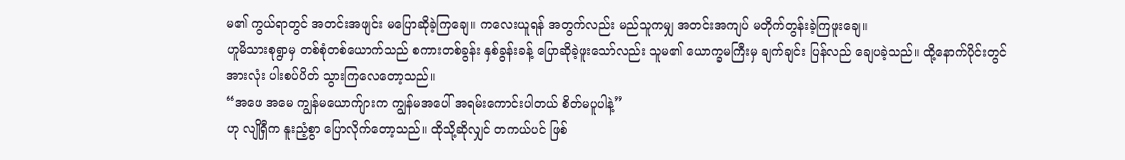မ၏ ကွယ်ရာတွင် အတင်းအဖျင်း မပြောဆိုခဲ့ကြချေ။ ကလေးယူရန် အတွက်လည်း မည်သူကမျှ အတင်းအကျပ် မတိုက်တွန်းခဲ့ကြဖူးချေ။
ဟူမိသားစုရွာမှ တစ်စုံတစ်ယောက်သည် စကားတစ်ခွန်း နှစ်ခွန်းခန့် ပြောဆိုခဲ့ဖူးသော်လည်း သူမ၏ ယောက္ခမကြီးမှ ချက်ချင်း ပြန်လည် ချေပခဲ့သည်။ ထို့နောက်ပိုင်းတွင် အားလုံး ပါးစပ်ပိတ် သွားကြလေတော့သည်။
“အဖေ အမေ ကျွန်မယောက်ျားက ကျွန်မအပေါ် အရမ်းကောင်းပါတယ် စိတ်မပူပါနဲ့”
ဟု လျိုရှီက နူးညံ့စွာ ပြောလိုက်တော့သည်။ ထိုသို့ဆိုလျှင် တကယ်ပင် ဖြစ်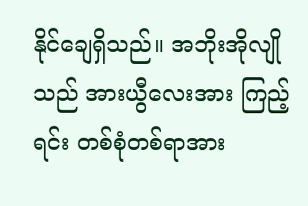နိုင်ချေရှိသည်။ အဘိုးအိုလျိုသည် အားယွီလေးအား ကြည့်ရင်း တစ်စုံတစ်ရာအား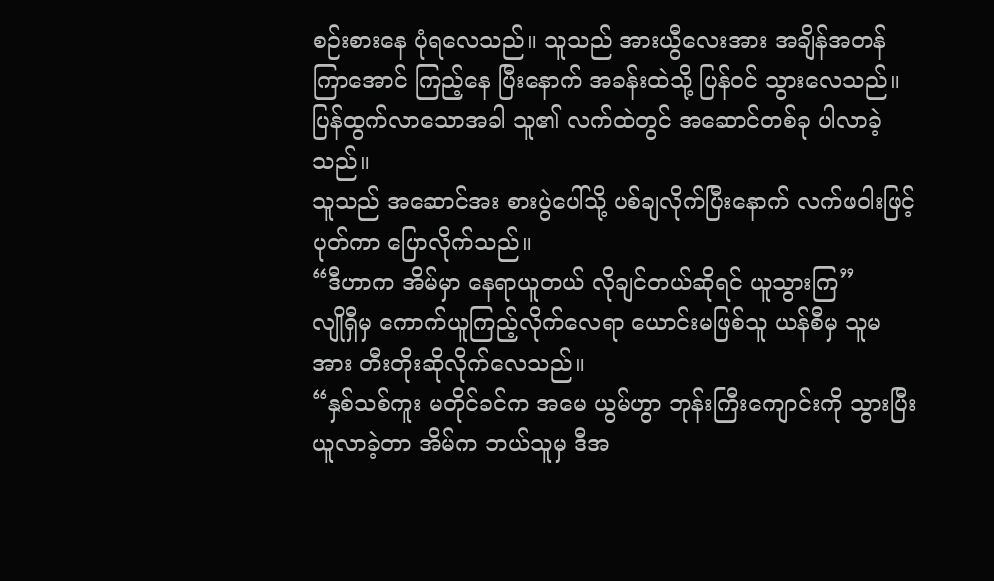စဉ်းစားနေ ပုံရလေသည်။ သူသည် အားယွီလေးအား အချိန်အတန် ကြာအောင် ကြည့်နေ ပြီးနောက် အခန်းထဲသို့ ပြန်ဝင် သွားလေသည်။ ပြန်ထွက်လာသောအခါ သူ၏ လက်ထဲတွင် အဆောင်တစ်ခု ပါလာခဲ့သည်။
သူသည် အဆောင်အး စားပွဲပေါ်သို့ ပစ်ချလိုက်ပြီးနောက် လက်ဖဝါးဖြင့် ပုတ်ကာ ပြောလိုက်သည်။
“ဒီဟာက အိမ်မှာ နေရာယူတယ် လိုချင်တယ်ဆိုရင် ယူသွားကြ”
လျိုရှီမှ ကောက်ယူကြည့်လိုက်လေရာ ယောင်းမဖြစ်သူ ယန်စီမှ သူမအား တီးတိုးဆိုလိုက်လေသည်။
“နှစ်သစ်ကူး မတိုင်ခင်က အမေ ယွမ်ဟွာ ဘုန်းကြီးကျောင်းကို သွားပြီး ယူလာခဲ့တာ အိမ်က ဘယ်သူမှ ဒီအ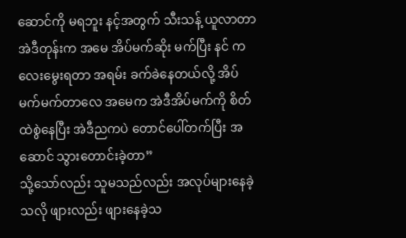ဆောင်ကို မရဘူး နင့်အတွက် သီးသန့် ယူလာတာ အဲဒီတုန်းက အမေ အိပ်မက်ဆိုး မက်ပြီး နင် ကလေးမွေးရတာ အရမ်း ခက်ခဲနေတယ်လို့ အိပ်မက်မက်တာလေ အမေက အဲဒီအိပ်မက်ကို စိတ်ထဲစွဲနေပြီး အဲဒီညကပဲ တောင်ပေါ်တက်ပြီး အဆောင် သွားတောင်းခဲ့တာ”
သို့သော်လည်း သူမသည်လည်း အလုပ်များနေခဲ့သလို ဖျားလည်း ဖျားနေခဲ့သ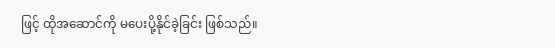ဖြင့် ထိုအဆောင်ကို မပေးပို့နိုင်ခဲ့ခြင်း ဖြစ်သည်။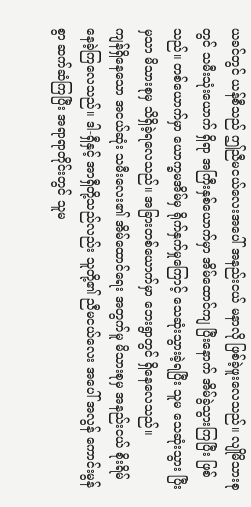ယခင်တွင် ယန်စီသည် ဤညီမငယ်လေးအပေါ် အနည်းငယ် မနာလို ဖြစ်ခဲ့ဖူးလေသည်။ လျိုမိသားစုတွင် သမီးသုံးယောက် ရှိရာ အကြီးနှစ်ယောက်မှာ အိမ်ထောင်ကျ ပြီးနောက် အိမ်ခွဲသွားကြပြီး ဖြစ်သည်။ တစ်ယောက်မှာ ယောက္ခမအိမ်မှ ရိုက်နှက်မှုကြောင့် သေဆုံးသွားခဲ့ရပြီး သူမ သေဆုံးသွား ပြီးမှသာ မိသားစုမှ သိရှိခဲ့ရလေသည်။ အခြားတစ်ယောက်မှာ ဘေးရွာတွင် ရှိနေလေသည်။
ကျန်ရှိနေသော အငယ်ဆုံး သမီးလေး၏ အိမ်ထောင်ရေး အတွက်မူ မိသားစုမှ အနည်းငယ် စိုးရိမ်နေခဲ့ကြလေသည်။ ဒါ-ရှီနှင့် အာရှီတို့သည်လည်း သူတို့၏ ညီမငယ်လေး အပေါ် အလွန် ကောင်းမွန်စွာ ဆက်ဆံကြပြီး အရာရာတိုင်းတွင် သူမ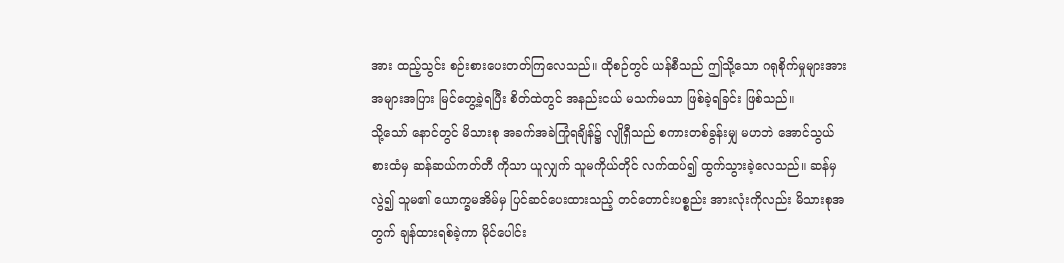အား ထည့်သွင်း စဉ်းစားပေးတတ်ကြလေသည်။ ထိုစဉ်တွင် ယန်စီသည် ဤသို့သော ဂရုစိုက်မှုများအား အများအပြား မြင်တွေ့ခဲ့ရပြီး စိတ်ထဲတွင် အနည်းငယ် မသက်မသာ ဖြစ်ခဲ့ရခြင်း ဖြစ်သည်။
သို့သော် နောင်တွင် မိသားစု အခက်အခဲကြုံရချိန်၌ လျိုရှီသည် စကားတစ်ခွန်းမျှ မဟဘဲ အောင်သွယ်စားထံမှ ဆန်ဆယ်ကတ်တီ ကိုသာ ယူလျှက် သူမကိုယ်တိုင် လက်ထပ်၍ ထွက်သွားခဲ့လေသည်။ ဆန်မှလွဲ၍ သူမ၏ ယောက္ခမအိမ်မှ ပြင်ဆင်ပေးထားသည့် တင်တောင်းပစ္စည်း အားလုံးကိုလည်း မိသားစုအတွက် ချန်ထားရစ်ခဲ့ကာ မိုင်ပေါင်း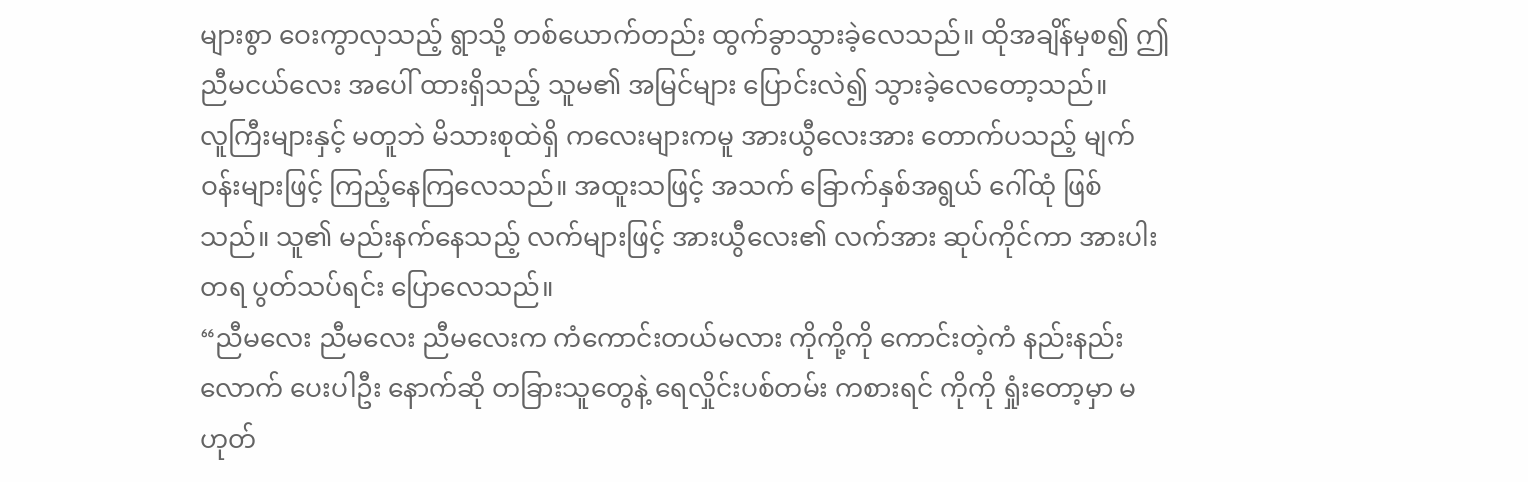များစွာ ဝေးကွာလှသည့် ရွာသို့ တစ်ယောက်တည်း ထွက်ခွာသွားခဲ့လေသည်။ ထိုအချိန်မှစ၍ ဤညီမငယ်လေး အပေါ် ထားရှိသည့် သူမ၏ အမြင်များ ပြောင်းလဲ၍ သွားခဲ့လေတော့သည်။
လူကြီးများနှင့် မတူဘဲ မိသားစုထဲရှိ ကလေးများကမူ အားယွီလေးအား တောက်ပသည့် မျက်ဝန်းများဖြင့် ကြည့်နေကြလေသည်။ အထူးသဖြင့် အသက် ခြောက်နှစ်အရွယ် ဂေါ်ထုံ ဖြစ်သည်။ သူ၏ မည်းနက်နေသည့် လက်များဖြင့် အားယွီလေး၏ လက်အား ဆုပ်ကိုင်ကာ အားပါးတရ ပွတ်သပ်ရင်း ပြောလေသည်။
“ညီမလေး ညီမလေး ညီမလေးက ကံကောင်းတယ်မလား ကိုကို့ကို ကောင်းတဲ့ကံ နည်းနည်းလောက် ပေးပါဦး နောက်ဆို တခြားသူတွေနဲ့ ရေလှိုင်းပစ်တမ်း ကစားရင် ကိုကို ရှုံးတော့မှာ မဟုတ်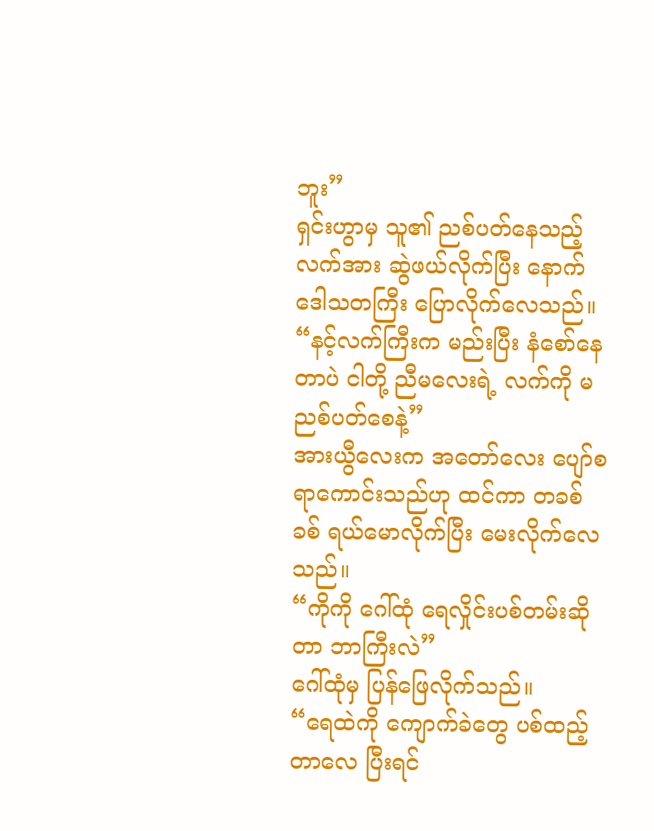ဘူး”
ရှင်းဟွာမှ သူ၏ ညစ်ပတ်နေသည့် လက်အား ဆွဲဖယ်လိုက်ပြီး နောက် ဒေါသတကြီး ပြောလိုက်လေသည်။
“နင့်လက်ကြီးက မည်းပြီး နံစော်နေတာပဲ ငါတို့ ညီမလေးရဲ့ လက်ကို မညစ်ပတ်စေနဲ့”
အားယွီလေးက အတော်လေး ပျော်စရာကောင်းသည်ဟု ထင်ကာ တခစ်ခစ် ရယ်မောလိုက်ပြီး မေးလိုက်လေသည်။
“ကိုကို ဂေါ်ထုံ ရေလှိုင်းပစ်တမ်းဆိုတာ ဘာကြီးလဲ”
ဂေါ်ထုံမှ ပြန်ဖြေလိုက်သည်။
“ရေထဲကို ကျောက်ခဲတွေ ပစ်ထည့်တာလေ ပြီးရင်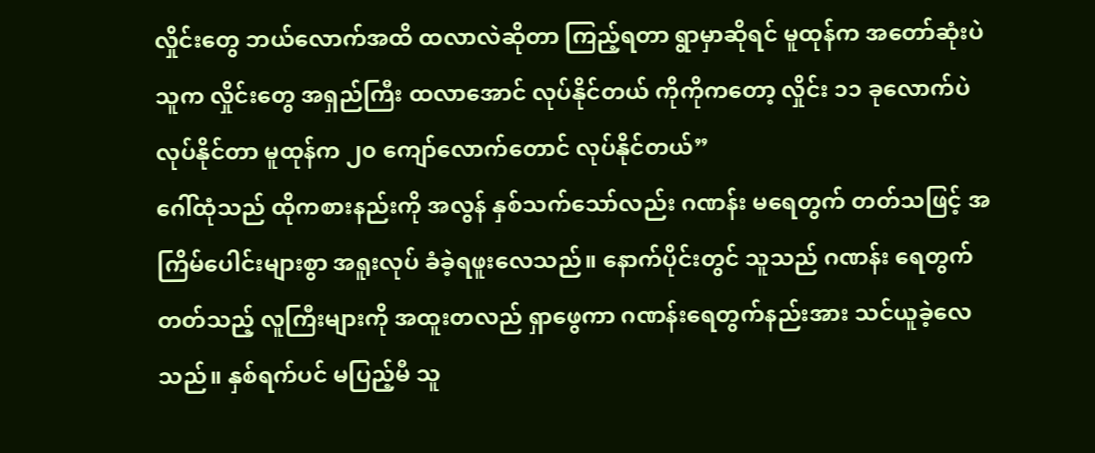လှိုင်းတွေ ဘယ်လောက်အထိ ထလာလဲဆိုတာ ကြည့်ရတာ ရွာမှာဆိုရင် မူထုန်က အတော်ဆုံးပဲ သူက လှိုင်းတွေ အရှည်ကြီး ထလာအောင် လုပ်နိုင်တယ် ကိုကိုကတော့ လှိုင်း ၁၁ ခုလောက်ပဲ လုပ်နိုင်တာ မူထုန်က ၂၀ ကျော်လောက်တောင် လုပ်နိုင်တယ်”
ဂေါ်ထုံသည် ထိုကစားနည်းကို အလွန် နှစ်သက်သော်လည်း ဂဏန်း မရေတွက် တတ်သဖြင့် အကြိမ်ပေါင်းများစွာ အရူးလုပ် ခံခဲ့ရဖူးလေသည်။ နောက်ပိုင်းတွင် သူသည် ဂဏန်း ရေတွက် တတ်သည့် လူကြီးများကို အထူးတလည် ရှာဖွေကာ ဂဏန်းရေတွက်နည်းအား သင်ယူခဲ့လေသည်။ နှစ်ရက်ပင် မပြည့်မီ သူ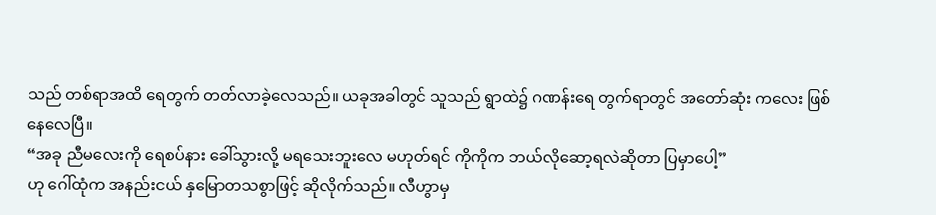သည် တစ်ရာအထိ ရေတွက် တတ်လာခဲ့လေသည်။ ယခုအခါတွင် သူသည် ရွာထဲ၌ ဂဏန်းရေ တွက်ရာတွင် အတော်ဆုံး ကလေး ဖြစ်နေလေပြီ။
“အခု ညီမလေးကို ရေစပ်နား ခေါ်သွားလို့ မရသေးဘူးလေ မဟုတ်ရင် ကိုကိုက ဘယ်လိုဆော့ရလဲဆိုတာ ပြမှာပေါ့”
ဟု ဂေါ်ထုံက အနည်းငယ် နှမြောတသစွာဖြင့် ဆိုလိုက်သည်။ လီဟွာမှ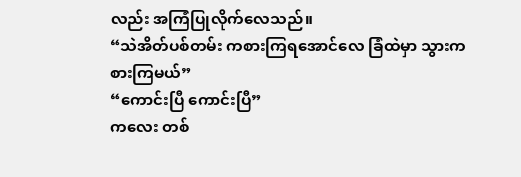လည်း အကြံပြုလိုက်လေသည်။
“သဲအိတ်ပစ်တမ်း ကစားကြရအောင်လေ ခြံထဲမှာ သွားကစားကြမယ်”
“ကောင်းပြီ ကောင်းပြီ”
ကလေး တစ်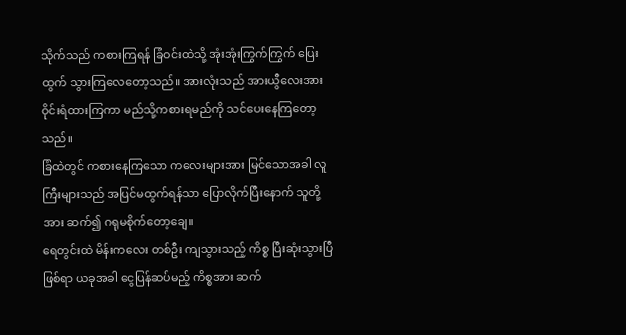သိုက်သည် ကစားကြရန် ခြံဝင်းထဲသို့ အုံးအုံးကြွက်ကြွက် ပြေးထွက် သွားကြလေတော့သည်။ အားလုံးသည် အားယွီလေးအား ဝိုင်းရံထားကြကာ မည်သို့ကစားရမည်ကို သင်ပေးနေကြတော့သည်။
ခြံထဲတွင် ကစားနေကြသော ကလေးများအား မြင်သောအခါ လူကြီးများသည် အပြင်မထွက်ရန်သာ ပြောလိုက်ပြီးနောက် သူတို့အား ဆက်၍ ဂရုမစိုက်တော့ချေ။
ရေတွင်းထဲ မိန်းကလေး တစ်ဦး ကျသွားသည့် ကိစ္စ ပြီးဆုံးသွားပြီ ဖြစ်ရာ ယခုအခါ ငွေပြန်ဆပ်မည့် ကိစ္စအား ဆက်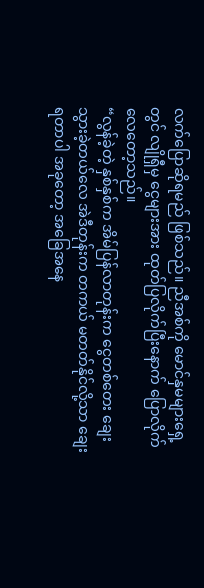လက်ပြောဆိုရမည် ဖြစ်သည်။ ညီအစ်ကို မောင်နှမများရှေ့တွင် လျိုရှီမှ ငွေများအား ထုတ်ပြလိုက်ပြီးနောက် ပြောလိုက်လေတော့သည်။
“လွန်ခဲ့တဲ့ နှစ်နှစ်က အိမ်ပြန်လာတုန်းက ငွေတစ်တေး ချေးသွားခဲ့တယ်လေ အဲဒီတုန်းက တကယ် မတတ်နိုင်လို့သာ ချေးရတာပါ အခုတော့ အခြေအနေ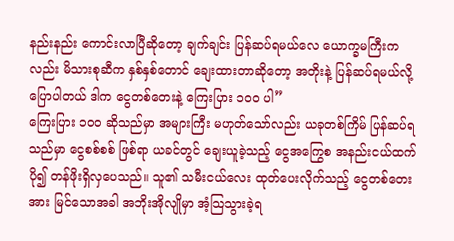နည်းနည်း ကောင်းလာပြီဆိုတော့ ချက်ချင်း ပြန်ဆပ်ရမယ်လေ ယောက္ခမကြီးကလည်း မိသားစုဆီက နှစ်နှစ်တောင် ချေးထားတာဆိုတော့ အတိုးနဲ့ ပြန်ဆပ်ရမယ်လို့ ပြောပါတယ် ဒါက ငွေတစ်တေးနဲ့ ကြေးပြား ၁၀၀ ပါ”
ကြေးပြား ၁၀၀ ဆိုသည်မှာ အများကြီး မဟုတ်သော်လည်း ယခုတစ်ကြိမ် ပြန်ဆပ်ရသည်မှာ ငွေစစ်စစ် ဖြစ်ရာ ယခင်တွင် ချေးယူခဲ့သည့် ငွေအကြွေစ အနည်းငယ်ထက် ပို၍ တန်ဖိုးရှိလှပေသည်။ သူ၏ သမီးငယ်လေး ထုတ်ပေးလိုက်သည့် ငွေတစ်တေးအား မြင်သောအခါ အဘိုးအိုလျိုမှာ အံ့သြသွားခဲ့ရ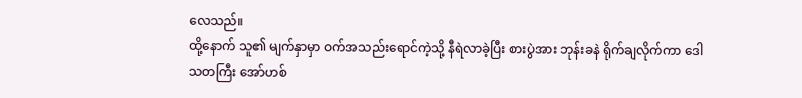လေသည်။
ထို့နောက် သူ၏ မျက်နှာမှာ ဝက်အသည်းရောင်ကဲ့သို့ နီရဲလာခဲ့ပြီး စားပွဲအား ဘုန်းခနဲ ရိုက်ချလိုက်ကာ ဒေါသတကြီး အော်ဟစ်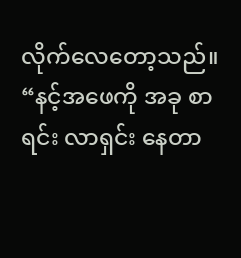လိုက်လေတော့သည်။
“နင့်အဖေကို အခု စာရင်း လာရှင်း နေတာ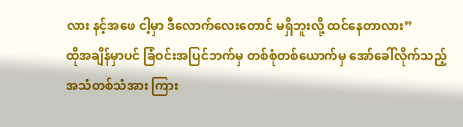လား နင့်အဖေ ငါ့မှာ ဒီလောက်လေးတောင် မရှိဘူးလို့ ထင်နေတာလား”
ထိုအချိန်မှာပင် ခြံဝင်းအပြင်ဘက်မှ တစ်စုံတစ်ယောက်မှ အော်ခေါ်လိုက်သည့် အသံတစ်သံအား ကြား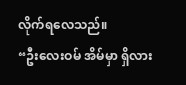လိုက်ရလေသည်။
“ဦးလေးဝမ် အိမ်မှာ ရှိလား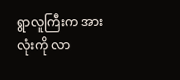ရွာလူကြီးက အားလုံးကို လာ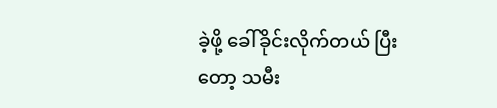ခဲ့ဖို့ ခေါ်ခိုင်းလိုက်တယ် ပြီးတော့ သမီး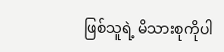ဖြစ်သူရဲ့ မိသားစုကိုပါ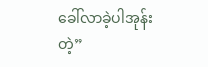ခေါ်လာခဲ့ပါအုန်းတဲ့”